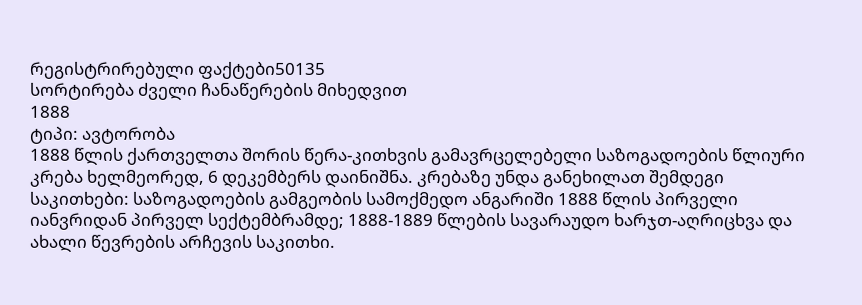რეგისტრირებული ფაქტები50135
სორტირება ძველი ჩანაწერების მიხედვით
1888
ტიპი: ავტორობა
1888 წლის ქართველთა შორის წერა-კითხვის გამავრცელებელი საზოგადოების წლიური კრება ხელმეორედ, 6 დეკემბერს დაინიშნა. კრებაზე უნდა განეხილათ შემდეგი საკითხები: საზოგადოების გამგეობის სამოქმედო ანგარიში 1888 წლის პირველი იანვრიდან პირველ სექტემბრამდე; 1888-1889 წლების სავარაუდო ხარჯთ-აღრიცხვა და ახალი წევრების არჩევის საკითხი.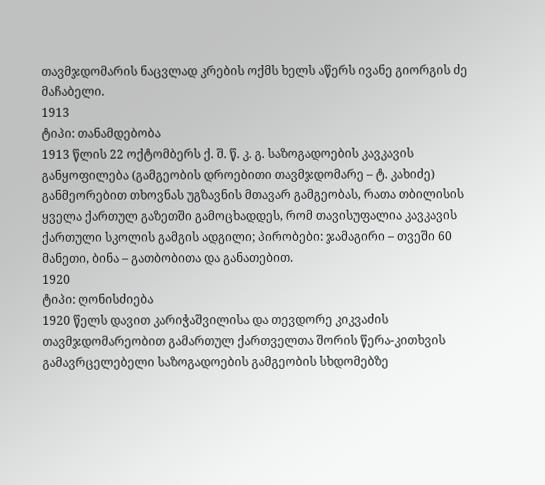თავმჯდომარის ნაცვლად კრების ოქმს ხელს აწერს ივანე გიორგის ძე მაჩაბელი.
1913
ტიპი: თანამდებობა
1913 წლის 22 ოქტომბერს ქ. შ. წ. კ. გ. საზოგადოების კავკავის განყოფილება (გამგეობის დროებითი თავმჯდომარე – ტ. კახიძე) განმეორებით თხოვნას უგზავნის მთავარ გამგეობას, რათა თბილისის ყველა ქართულ გაზეთში გამოცხადდეს, რომ თავისუფალია კავკავის ქართული სკოლის გამგის ადგილი; პირობები: ჯამაგირი – თვეში 60 მანეთი, ბინა – გათბობითა და განათებით.
1920
ტიპი: ღონისძიება
1920 წელს დავით კარიჭაშვილისა და თევდორე კიკვაძის თავმჯდომარეობით გამართულ ქართველთა შორის წერა-კითხვის გამავრცელებელი საზოგადოების გამგეობის სხდომებზე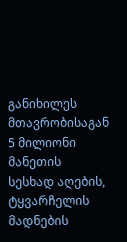განიხილეს მთავრობისაგან 5 მილიონი მანეთის სესხად აღების, ტყვარჩელის მადნების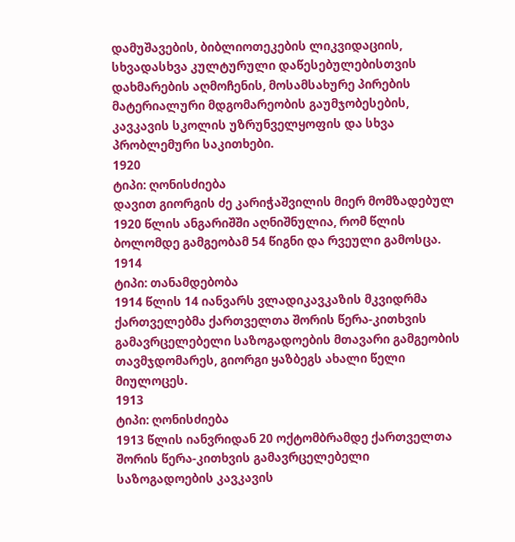დამუშავების, ბიბლიოთეკების ლიკვიდაციის, სხვადასხვა კულტურული დაწესებულებისთვის დახმარების აღმოჩენის, მოსამსახურე პირების მატერიალური მდგომარეობის გაუმჯობესების, კავკავის სკოლის უზრუნველყოფის და სხვა პრობლემური საკითხები.
1920
ტიპი: ღონისძიება
დავით გიორგის ძე კარიჭაშვილის მიერ მომზადებულ 1920 წლის ანგარიშში აღნიშნულია, რომ წლის ბოლომდე გამგეობამ 54 წიგნი და რვეული გამოსცა.
1914
ტიპი: თანამდებობა
1914 წლის 14 იანვარს ვლადიკავკაზის მკვიდრმა ქართველებმა ქართველთა შორის წერა-კითხვის გამავრცელებელი საზოგადოების მთავარი გამგეობის თავმჯდომარეს, გიორგი ყაზბეგს ახალი წელი მიულოცეს.
1913
ტიპი: ღონისძიება
1913 წლის იანვრიდან 20 ოქტომბრამდე ქართველთა შორის წერა-კითხვის გამავრცელებელი საზოგადოების კავკავის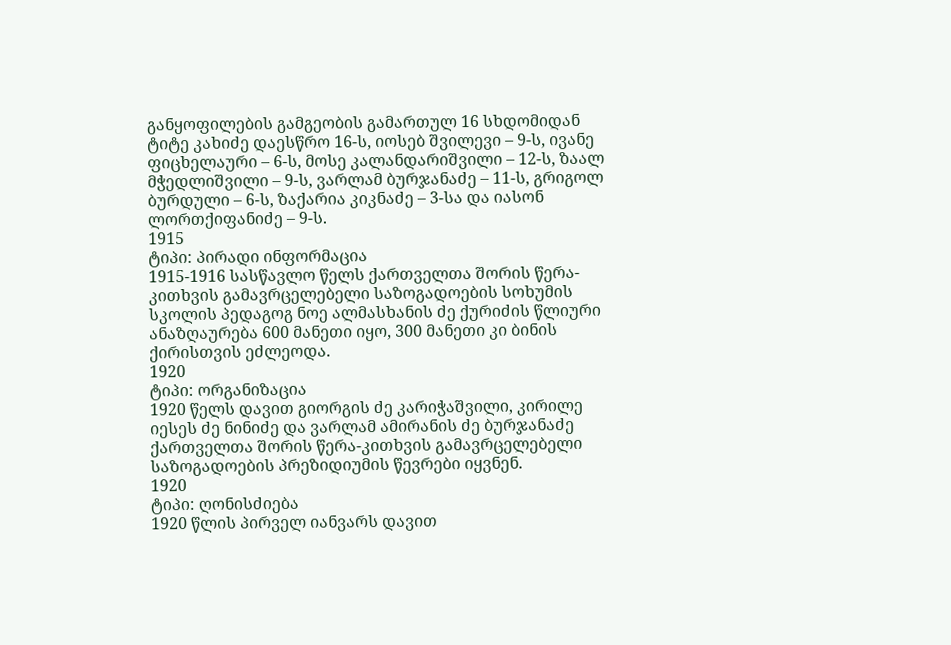განყოფილების გამგეობის გამართულ 16 სხდომიდან ტიტე კახიძე დაესწრო 16-ს, იოსებ შვილევი – 9-ს, ივანე ფიცხელაური – 6-ს, მოსე კალანდარიშვილი – 12-ს, ზაალ მჭედლიშვილი – 9-ს, ვარლამ ბურჯანაძე – 11-ს, გრიგოლ ბურდული – 6-ს, ზაქარია კიკნაძე – 3-სა და იასონ ლორთქიფანიძე – 9-ს.
1915
ტიპი: პირადი ინფორმაცია
1915-1916 სასწავლო წელს ქართველთა შორის წერა-კითხვის გამავრცელებელი საზოგადოების სოხუმის სკოლის პედაგოგ ნოე ალმასხანის ძე ქურიძის წლიური ანაზღაურება 600 მანეთი იყო, 300 მანეთი კი ბინის ქირისთვის ეძლეოდა.
1920
ტიპი: ორგანიზაცია
1920 წელს დავით გიორგის ძე კარიჭაშვილი, კირილე იესეს ძე ნინიძე და ვარლამ ამირანის ძე ბურჯანაძე ქართველთა შორის წერა-კითხვის გამავრცელებელი საზოგადოების პრეზიდიუმის წევრები იყვნენ.
1920
ტიპი: ღონისძიება
1920 წლის პირველ იანვარს დავით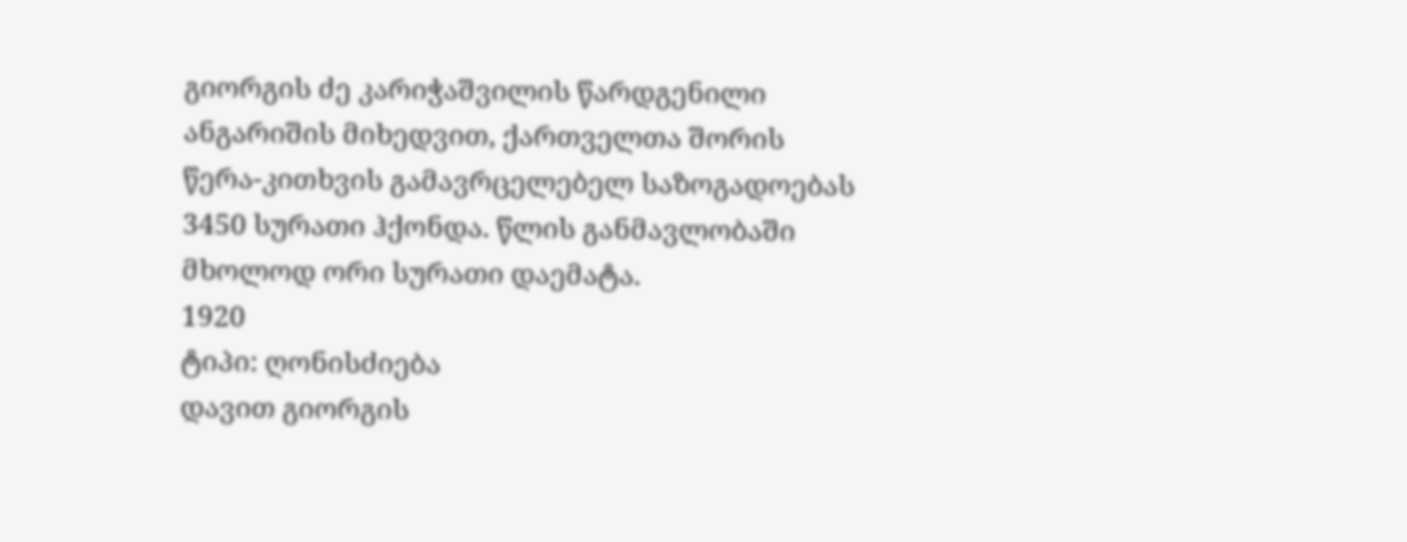გიორგის ძე კარიჭაშვილის წარდგენილი ანგარიშის მიხედვით, ქართველთა შორის წერა-კითხვის გამავრცელებელ საზოგადოებას 3450 სურათი ჰქონდა. წლის განმავლობაში მხოლოდ ორი სურათი დაემატა.
1920
ტიპი: ღონისძიება
დავით გიორგის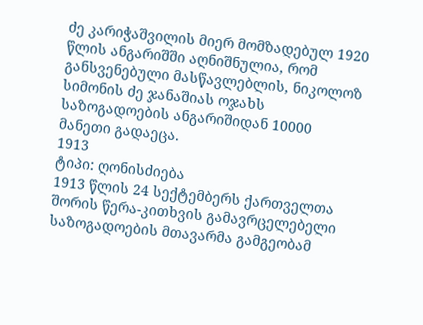ძე კარიჭაშვილის მიერ მომზადებულ 1920 წლის ანგარიშში აღნიშნულია, რომ განსვენებული მასწავლებლის, ნიკოლოზ სიმონის ძე ჯანაშიას ოჯახს საზოგადოების ანგარიშიდან 10000 მანეთი გადაეცა.
1913
ტიპი: ღონისძიება
1913 წლის 24 სექტემბერს ქართველთა შორის წერა-კითხვის გამავრცელებელი საზოგადოების მთავარმა გამგეობამ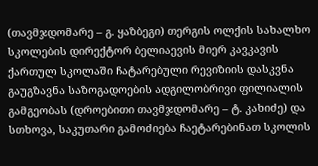(თავმჯდომარე – გ. ყაზბეგი) თერგის ოლქის სახალხო სკოლების დირექტორ ბელიაევის მიერ კავკავის ქართულ სკოლაში ჩატარებული რევიზიის დასკვნა გაუგზავნა საზოგადოების ადგილობრივი ფილიალის გამგეობას (დროებითი თავმჯდომარე – ტ. კახიძე) და სთხოვა, საკუთარი გამოძიება ჩაეტარებინათ სკოლის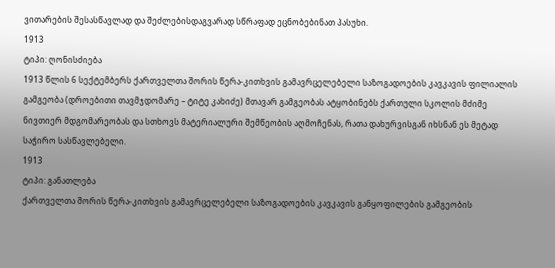ვითარების შესასწავლად და შეძლებისდაგვარად სწრაფად ეცნობებინათ პასუხი.
1913
ტიპი: ღონისძიება
1913 წლის 6 სექტემბერს ქართველთა შორის წერა-კითხვის გამავრცელებელი საზოგადოების კავკავის ფილიალის გამგეობა (დროებითი თავმჯდომარე – ტიტე კახიძე) მთავარ გამგეობას ატყობინებს ქართული სკოლის მძიმე ნივთიერ მდგომარეობას და სთხოვს მატერიალური შემწეობის აღმოჩენას, რათა დახურვისგან იხსნან ეს მეტად საჭირო სასწავლებელი.
1913
ტიპი: განათლება
ქართველთა შორის წერა-კითხვის გამავრცელებელი საზოგადოების კავკავის განყოფილების გამგეობის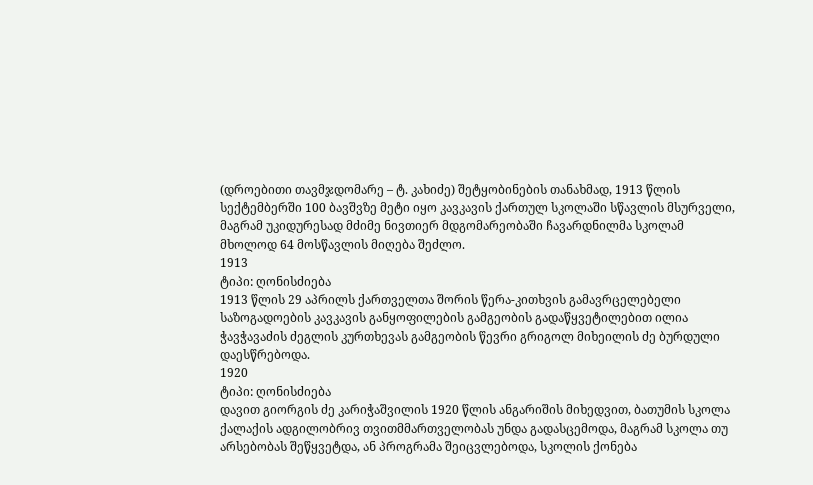(დროებითი თავმჯდომარე – ტ. კახიძე) შეტყობინების თანახმად, 1913 წლის სექტემბერში 100 ბავშვზე მეტი იყო კავკავის ქართულ სკოლაში სწავლის მსურველი, მაგრამ უკიდურესად მძიმე ნივთიერ მდგომარეობაში ჩავარდნილმა სკოლამ მხოლოდ 64 მოსწავლის მიღება შეძლო.
1913
ტიპი: ღონისძიება
1913 წლის 29 აპრილს ქართველთა შორის წერა-კითხვის გამავრცელებელი საზოგადოების კავკავის განყოფილების გამგეობის გადაწყვეტილებით ილია ჭავჭავაძის ძეგლის კურთხევას გამგეობის წევრი გრიგოლ მიხეილის ძე ბურდული დაესწრებოდა.
1920
ტიპი: ღონისძიება
დავით გიორგის ძე კარიჭაშვილის 1920 წლის ანგარიშის მიხედვით, ბათუმის სკოლა ქალაქის ადგილობრივ თვითმმართველობას უნდა გადასცემოდა, მაგრამ სკოლა თუ არსებობას შეწყვეტდა, ან პროგრამა შეიცვლებოდა, სკოლის ქონება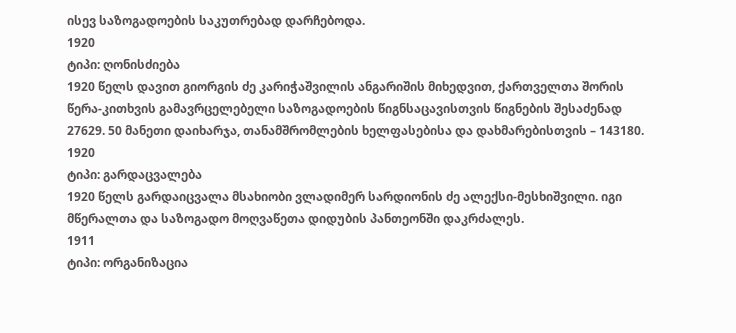ისევ საზოგადოების საკუთრებად დარჩებოდა.
1920
ტიპი: ღონისძიება
1920 წელს დავით გიორგის ძე კარიჭაშვილის ანგარიშის მიხედვით, ქართველთა შორის წერა-კითხვის გამავრცელებელი საზოგადოების წიგნსაცავისთვის წიგნების შესაძენად 27629. 50 მანეთი დაიხარჯა, თანამშრომლების ხელფასებისა და დახმარებისთვის – 143180.
1920
ტიპი: გარდაცვალება
1920 წელს გარდაიცვალა მსახიობი ვლადიმერ სარდიონის ძე ალექსი-მესხიშვილი. იგი მწერალთა და საზოგადო მოღვაწეთა დიდუბის პანთეონში დაკრძალეს.
1911
ტიპი: ორგანიზაცია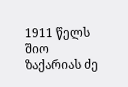1911 წელს შიო ზაქარიას ძე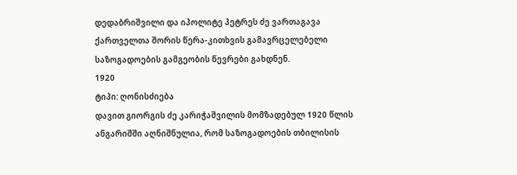დედაბრიშვილი და იპოლიტე პეტრეს ძე ვართაგავა ქართველთა შორის წერა-კითხვის გამავრცელებელი საზოგადოების გამგეობის წევრები გახდნენ.
1920
ტიპი: ღონისძიება
დავით გიორგის ძე კარიჭაშვილის მომზადებულ 1920 წლის ანგარიშში აღნიშნულია, რომ საზოგადოების თბილისის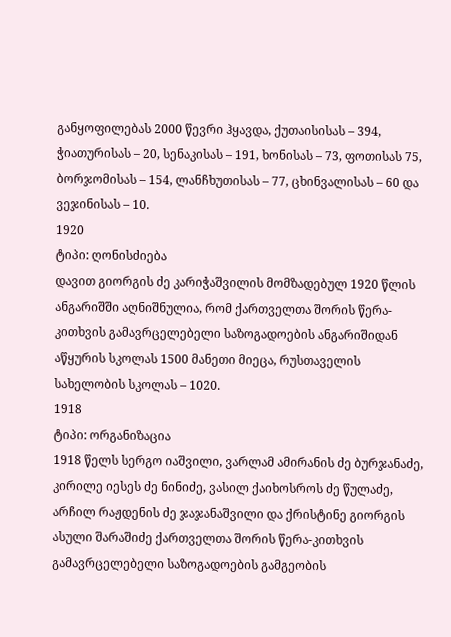განყოფილებას 2000 წევრი ჰყავდა, ქუთაისისას – 394, ჭიათურისას – 20, სენაკისას – 191, ხონისას – 73, ფოთისას 75, ბორჯომისას – 154, ლანჩხუთისას – 77, ცხინვალისას – 60 და ვეჯინისას – 10.
1920
ტიპი: ღონისძიება
დავით გიორგის ძე კარიჭაშვილის მომზადებულ 1920 წლის ანგარიშში აღნიშნულია, რომ ქართველთა შორის წერა-კითხვის გამავრცელებელი საზოგადოების ანგარიშიდან აწყურის სკოლას 1500 მანეთი მიეცა, რუსთაველის სახელობის სკოლას – 1020.
1918
ტიპი: ორგანიზაცია
1918 წელს სერგო იაშვილი, ვარლამ ამირანის ძე ბურჯანაძე, კირილე იესეს ძე ნინიძე, ვასილ ქაიხოსროს ძე წულაძე, არჩილ რაჟდენის ძე ჯაჯანაშვილი და ქრისტინე გიორგის ასული შარაშიძე ქართველთა შორის წერა-კითხვის გამავრცელებელი საზოგადოების გამგეობის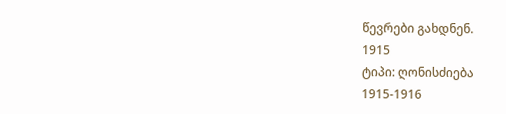წევრები გახდნენ.
1915
ტიპი: ღონისძიება
1915-1916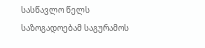სასწავლო წელს საზოგადოებამ საგურამოს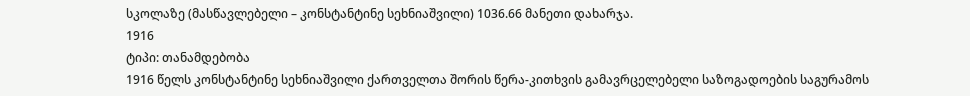სკოლაზე (მასწავლებელი – კონსტანტინე სეხნიაშვილი) 1036.66 მანეთი დახარჯა.
1916
ტიპი: თანამდებობა
1916 წელს კონსტანტინე სეხნიაშვილი ქართველთა შორის წერა-კითხვის გამავრცელებელი საზოგადოების საგურამოს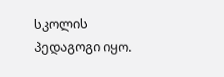სკოლის პედაგოგი იყო.